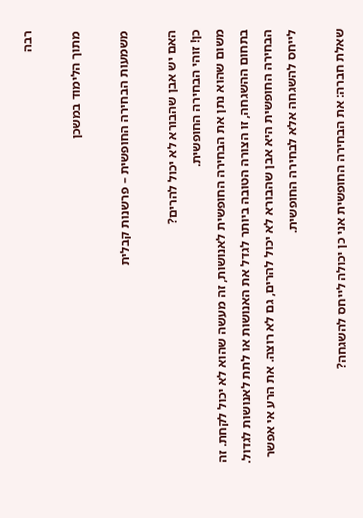רבה

מתוך הלימוד במשכן

משמעות הבחירה החופשית – פרשנות קבלית

האם יש אבן שהבורא לא יכול להרים?
כן! זוהי הבחירה החופשית.
משום שהוא נתן את הבחירה החופשית לאנושות, זה מעשה שהוא לא יכול לקחת. זה בתחום ההשגחה, זו הצורה הטובה ביותר לגדל את האנושות או לתת לאנושות לגדול. הבחירה החופשית היא אבן שהבורא לא יכול להרים, גם לא רוצה. את הרע אי אפשר לייחס להשגחה אלא לבחירה החופשית.

שאלת חברה: את הבחירה החופשית אני כן יכולה לייחס להשגחה?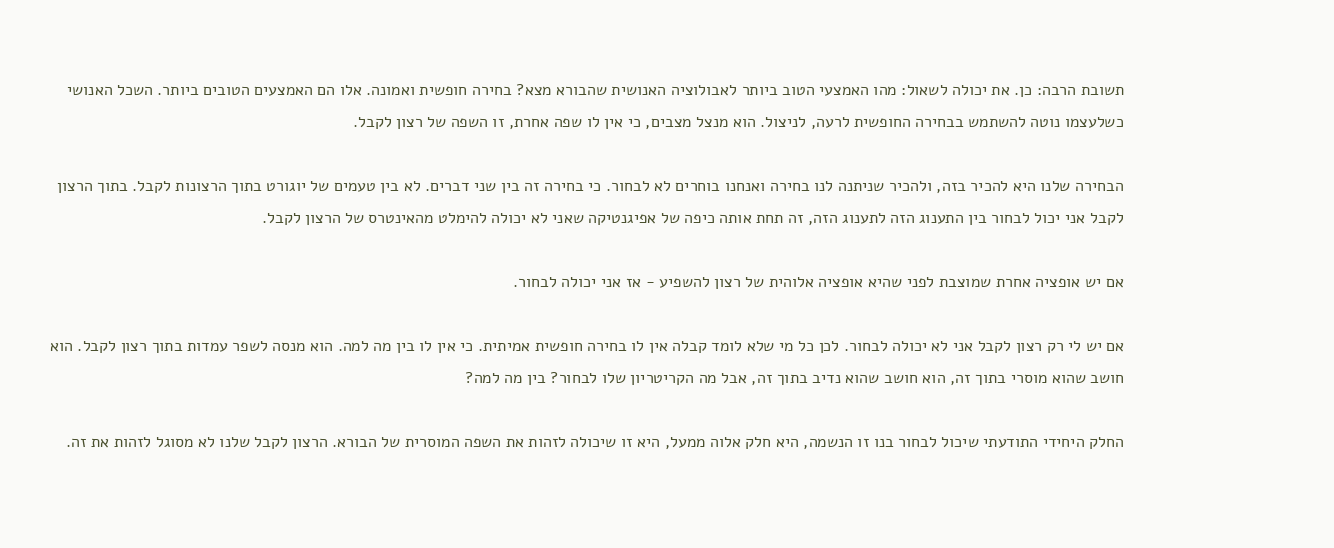תשובת הרבה: כן. את יכולה לשאול: מהו האמצעי הטוב ביותר לאבולוציה האנושית שהבורא מצא? בחירה חופשית ואמונה. אלו הם האמצעים הטובים ביותר. השכל האנושי כשלעצמו נוטה להשתמש בבחירה החופשית לרעה, לניצול. הוא מנצל מצבים, כי אין לו שפה אחרת, זו השפה של רצון לקבל.

הבחירה שלנו היא להכיר בזה, ולהכיר שניתנה לנו בחירה ואנחנו בוחרים לא לבחור. כי בחירה זה בין שני דברים. לא בין טעמים של יוגורט בתוך הרצונות לקבל. בתוך הרצון לקבל אני יכול לבחור בין התענוג הזה לתענוג הזה, זה תחת אותה כיפה של אפיגנטיקה שאני לא יכולה להימלט מהאינטרס של הרצון לקבל.

אם יש אופציה אחרת שמוצבת לפני שהיא אופציה אלוהית של רצון להשפיע - אז אני יכולה לבחור.

אם יש לי רק רצון לקבל אני לא יכולה לבחור. לכן כל מי שלא לומד קבלה אין לו בחירה חופשית אמיתית. כי אין לו בין מה למה. הוא מנסה לשפר עמדות בתוך רצון לקבל. הוא חושב שהוא מוסרי בתוך זה, הוא חושב שהוא נדיב בתוך זה, אבל מה הקריטריון שלו לבחור? בין מה למה?

החלק היחידי התודעתי שיכול לבחור בנו זו הנשמה, היא חלק אלוה ממעל, היא זו שיכולה לזהות את השפה המוסרית של הבורא. הרצון לקבל שלנו לא מסוגל לזהות את זה.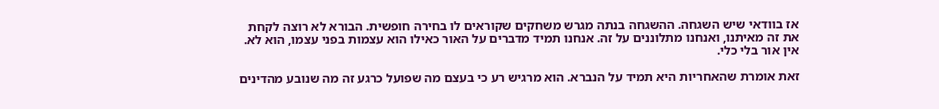אז בוודאי שיש השגחה. ההשגחה בנתה מגרש משחקים שקוראים לו בחירה חופשית. הבורא לא רוצה לקחת את זה מאיתנו, ואנחנו מתלוננים על זה. אנחנו תמיד מדברים על האור כאילו הוא עצמות בפני עצמו, הוא לא. אין אור בלי כלי.

זאת אומרת שהאחריות היא תמיד על הנברא. הוא מרגיש רע כי בעצם מה שפועל כרגע זה מה שנובע מהדינים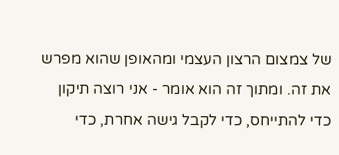של צמצום הרצון העצמי ומהאופן שהוא מפרש את זה. ומתוך זה הוא אומר - אני רוצה תיקון כדי להתייחס, כדי לקבל גישה אחרת, כדי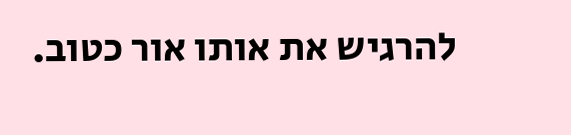להרגיש את אותו אור כטוב.